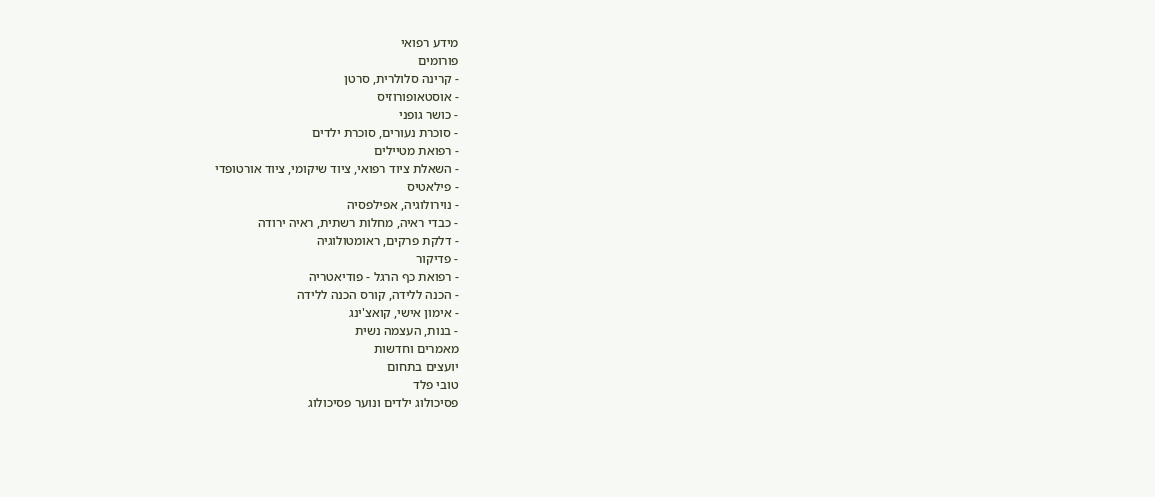מידע רפואי
פורומים
- קרינה סלולרית, סרטן
- אוסטאופורוזיס
- כושר גופני
- סוכרת נעורים, סוכרת ילדים
- רפואת מטיילים
- השאלת ציוד רפואי, ציוד שיקומי, ציוד אורטופדי
- פילאטיס
- נוירולוגיה, אפילפסיה
- כבדי ראיה, מחלות רשתית, ראיה ירודה
- דלקת פרקים, ראומטולוגיה
- פדיקור
- רפואת כף הרגל - פודיאטריה
- הכנה ללידה, קורס הכנה ללידה
- אימון אישי, קואצ'ינג
- בנות, העצמה נשית
מאמרים וחדשות
יועצים בתחום
טובי פלד
פסיכולוג ילדים ונוער פסיכולוג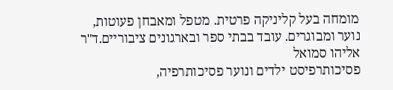מומחה בעל קליניקה פרטית. מטפל ומאבחן פעוטות, נוער ומבוגרים. עובד בבתי ספר ובארגונים ציבוריים.ד"ר אליהו סמואל
פסיכותרפיסט ילדים ונוער פסיכותרפיה,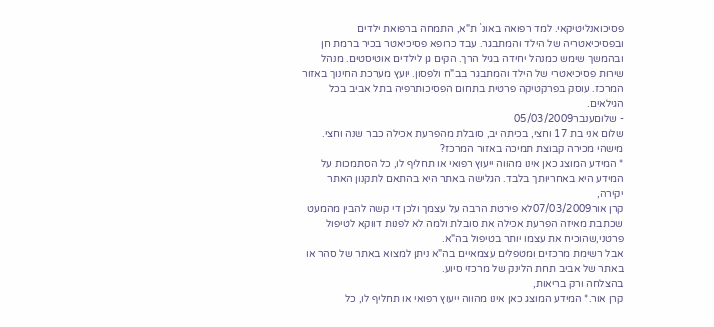פסיכואנליטיקאי. למד רפואה באונ` ת"א, התמחה ברפואת ילדים ובפסיכיאטריה של הילד והמתבגר. עבד כרופא פסיכיאטר בכיר ברמת חן ובהמשך שימש כמנהל יחידה בגיל הרך. הקים גן לילדים אוטיסטים. מנהל שירות פסיכיאטרי של הילד והמתבגר בב"ח ולפסון. יועץ מערכת החינוך באזור המרכז. עוסק בפרקטיקה פרטית בתחום הפסיכותרפיה בתל אביב בכל הגילאים.
- שלוםענבר05/03/2009
שלום אני בת 17 וחצי, בכיתה יב, סובלת מהפרעת אכילה כבר שנה וחצי. מישהי מכירה קבוצת תמיכה באזור המרכז?
* המידע המוצג כאן אינו מהווה ייעוץ רפואי או תחליף לו, כל הסתמכות על המידע היא באחריותך בלבד. הגלישה באתר היא בהתאם לתקנון האתר יקירה,
קרן אור07/03/2009לא פירטת הרבה על עצמך ולכן די קשה להבין מהמעט שכתבת מאיזה הפרעת אכילה את סובלת ולמה לא לפנות דווקא לטיפול פרטני,שהוכיח את עצמו יותר בטיפול בה"א.
אבל רשימת מרכזים ומטפלים עצמאיים בה"א ניתן למצוא באתר של סהר או באתר של אביב תחת הלינק של מרכזי סיוע.
בהצלחה ורק בריאות,
קרן אור.* המידע המוצג כאן אינו מהווה ייעוץ רפואי או תחליף לו, כל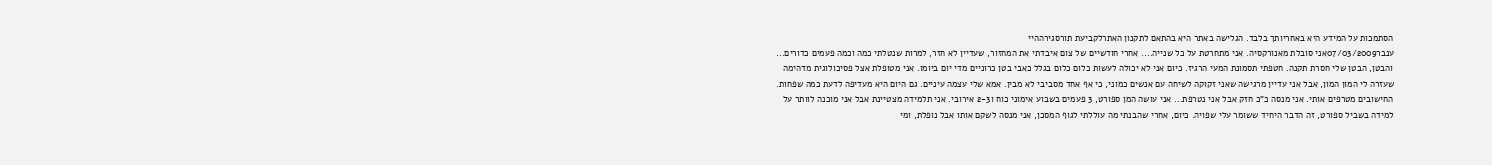הסתמכות על המידע היא באחריותך בלבד. הגלישה באתר היא בהתאם לתקנון האתרלקביעת תורסגירההיי
ענבר07/03/2009אני סובלת מאנורקסיה. אני מתחרטת על כל שנייה.... אחרי חודשיים של צום איבדתי את המחזור, שעדיין לא חזר, למרות שנטלתי כמה וכמה פעמים כדורים... והבטן, הבטן שלי חסרת תקנה. חטפתי תסמונת המעי הרגיז. כיום אני לא יכולה לעשות כלום כלום בגלל כאבי בטן כרוניים מדי יום ביומו. אני מטופלת אצל פסיכולוגית מדהימה שעזרה לי המון המון, אבל אני עדיין מרגישה שאני זקוקה לשיחה עם אנשים כמוני, כי אף אחד מסביבי לא מבין. אמא שלי עצמה עיניים. גם היום היא מעדיפה לדעת כמה שפחות. החישובים מטרפים אותי. אני מנסה כ"כ חזק אבל אני נטרפת... אני עושה המן ספורט, 3 פעמים בשבוע אימוני כוח ו2-3 אירובי. אני תלמידה מצטיינת אבל אני מוכנה לוותר על למידה בשביל ספורט, זה הדבר היחיד ששומר עלי שפויה. כיום, אחרי שהבנתי מה עוללתי לגוף המסכן, אני מנסה לשקם אותו אבל נופלת, ומי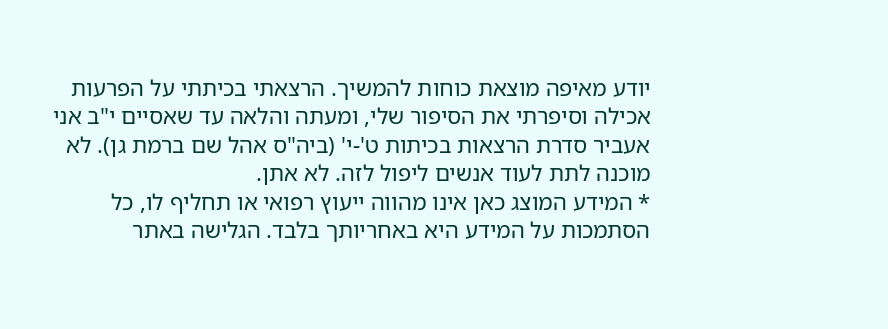יודע מאיפה מוצאת כוחות להמשיך. הרצאתי בכיתתי על הפרעות אכילה וסיפרתי את הסיפור שלי, ומעתה והלאה עד שאסיים י"ב אני אעביר סדרת הרצאות בכיתות ט'-י' (ביה"ס אהל שם ברמת גן). לא מוכנה לתת לעוד אנשים ליפול לזה. לא אתן.
* המידע המוצג כאן אינו מהווה ייעוץ רפואי או תחליף לו, כל הסתמכות על המידע היא באחריותך בלבד. הגלישה באתר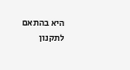היא בהתאם לתקנון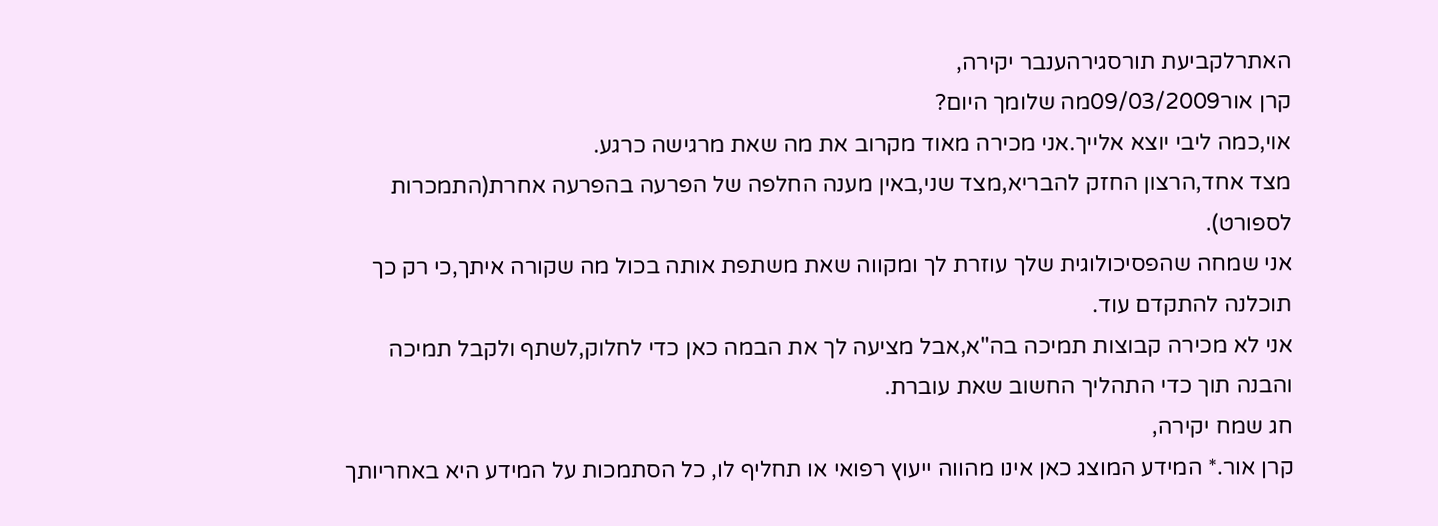האתרלקביעת תורסגירהענבר יקירה,
קרן אור09/03/2009מה שלומך היום?
אוי,כמה ליבי יוצא אלייך.אני מכירה מאוד מקרוב את מה שאת מרגישה כרגע.
מצד אחד,הרצון החזק להבריא,מצד שני,באין מענה החלפה של הפרעה בהפרעה אחרת(התמכרות לספורט).
אני שמחה שהפסיכולוגית שלך עוזרת לך ומקווה שאת משתפת אותה בכול מה שקורה איתך,כי רק כך תוכלנה להתקדם עוד.
אני לא מכירה קבוצות תמיכה בה"א,אבל מציעה לך את הבמה כאן כדי לחלוק,לשתף ולקבל תמיכה והבנה תוך כדי התהליך החשוב שאת עוברת.
חג שמח יקירה,
קרן אור.* המידע המוצג כאן אינו מהווה ייעוץ רפואי או תחליף לו, כל הסתמכות על המידע היא באחריותך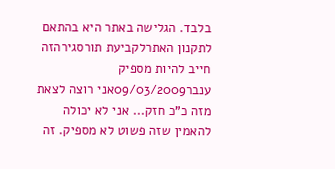בלבד. הגלישה באתר היא בהתאם לתקנון האתרלקביעת תורסגירהזה חייב להיות מספיק
ענבר09/03/2009אני רוצה לצאת מזה כ"כ חזק... אני לא יכולה להאמין שזה פשוט לא מספיק. זה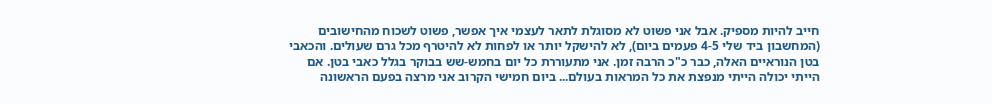חייב להיות מספיק. אבל אני פשוט לא מסוגלת לתאר לעצמי איך אפשר, פשוט לשכוח מהחישובים (המחשבון ביד שלי 4-5 פעמים ביום), לא להישקל יותר או לפחות לא להיטרף מכל גרם שעולים. והכאבי בטן הנוראיים האלה, כבר כ"כ הרבה זמן. אני מתעוררת כל יום בחמש-שש בבוקר בגלל כאבי בטן. אם הייתי יכולה הייתי מנפצת את כל המראות בעולם... ביום חמישי הקרוב אני מרצה בפעם הראשונה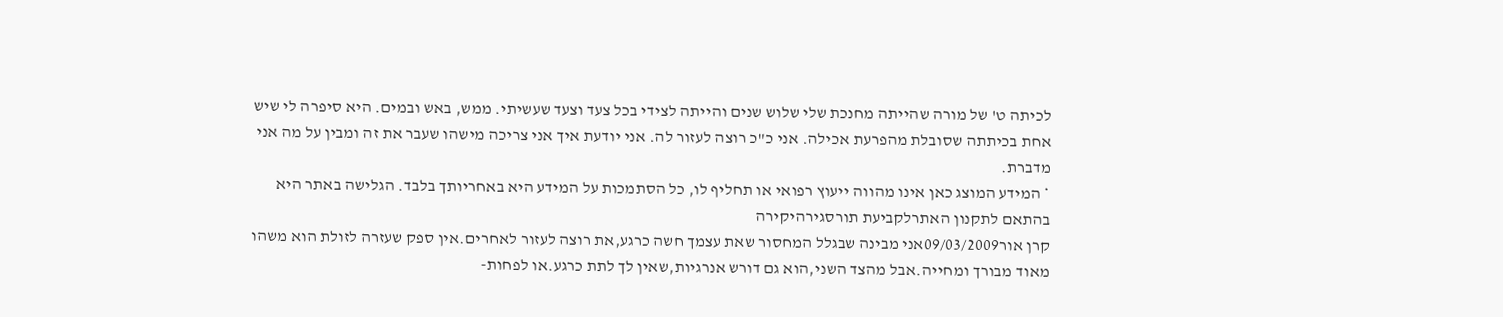לכיתה ט' של מורה שהייתה מחנכת שלי שלוש שנים והייתה לצידי בכל צעד וצעד שעשיתי. ממש, באש ובמים. היא סיפרה לי שיש אחת בכיתתה שסובלת מהפרעת אכילה. אני כ"כ רוצה לעזור לה. אני יודעת איך אני צריכה מישהו שעבר את זה ומבין על מה אני מדברת.
* המידע המוצג כאן אינו מהווה ייעוץ רפואי או תחליף לו, כל הסתמכות על המידע היא באחריותך בלבד. הגלישה באתר היא בהתאם לתקנון האתרלקביעת תורסגירהיקירה
קרן אור09/03/2009אני מבינה שבגלל המחסור שאת עצמך חשה כרגע,את רוצה לעזור לאחרים.אין ספק שעזרה לזולת הוא משהו מאוד מבורך ומחייה.אבל מהצד השני,הוא גם דורש אנרגיות,שאין לך לתת כרגע.או לפחות-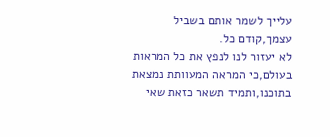עלייך לשמר אותם בשביל עצמך,קודם כל.
לא יעזור לנו לנפץ את כל המראות בעולם,כי המראה המעוותת נמצאת בתוכנו,ותמיד תשאר כזאת שאי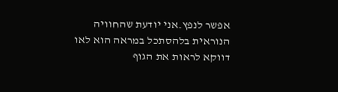אפשר לנפץ.אני יודעת שהחוויה הנוראית בלהסתכל במראה הוא לאו דווקא לראות את הגוף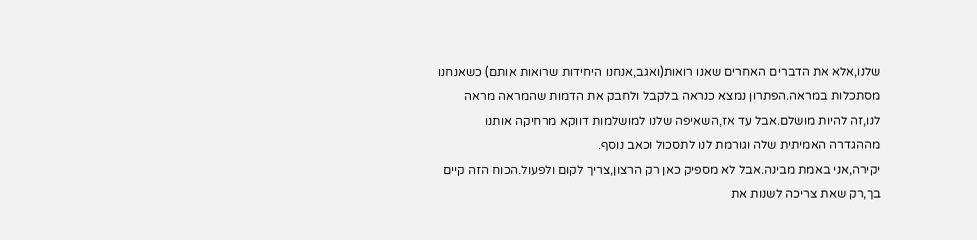שלנו,אלא את הדברים האחרים שאנו רואות(ואגב,אנחנו היחידות שרואות אותם) כשאנחנו מסתכלות במראה.הפתרון נמצא כנראה בלקבל ולחבק את הדמות שהמראה מראה לנו,זה להיות מושלם.אבל עד אז,השאיפה שלנו למושלמות דווקא מרחיקה אותנו מההגדרה האמיתית שלה וגורמת לנו לתסכול וכאב נוסף.
יקירה,אני באמת מבינה.אבל לא מספיק כאן רק הרצון,צריך לקום ולפעול.הכוח הזה קיים בך,רק שאת צריכה לשנות את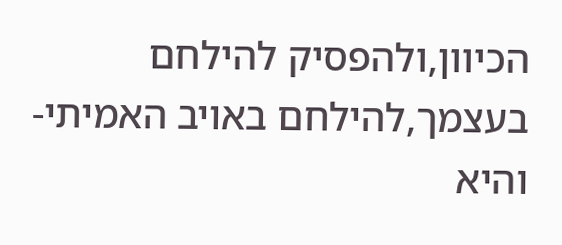הכיוון,ולהפסיק להילחם בעצמך,להילחם באויב האמיתי-והיא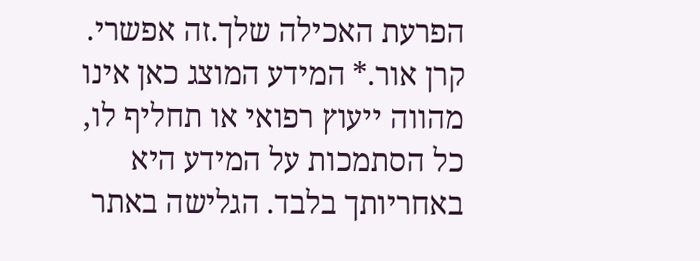הפרעת האכילה שלך.זה אפשרי.
קרן אור.* המידע המוצג כאן אינו מהווה ייעוץ רפואי או תחליף לו, כל הסתמכות על המידע היא באחריותך בלבד. הגלישה באתר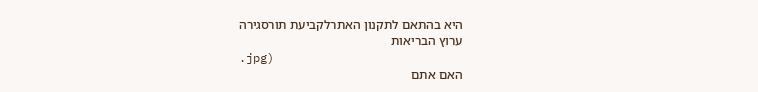היא בהתאם לתקנון האתרלקביעת תורסגירה
ערוץ הבריאות
.jpg)
האם אתם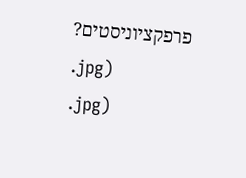פרפקציוניסטים?
.jpg)
.jpg)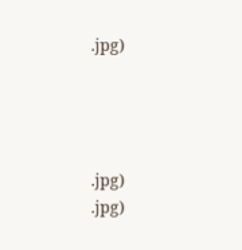.jpg)




.jpg)
.jpg)